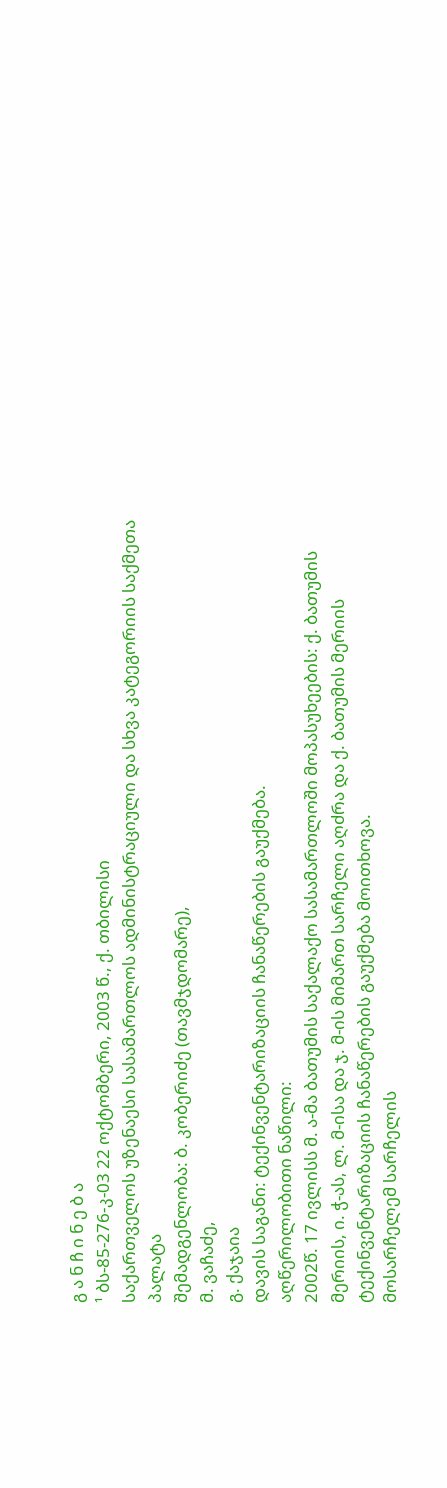გ ა ნ ჩ ი ნ ე ბ ა
¹ ბს-85-276-კ-03 22 ოქტომბერი, 2003 წ., ქ. თბილისი
საქართველოს უზენაესი სასამართლოს ადმინისტრაციული და სხვა კატეგორიის საქმეთა პალატა
შემადგენლობა: ბ. კობერიძე (თავმჯდომარე),
მ. ვაჩაძე,
გ. ქაჯაია
დავის საგანი: ტექინვენტარიზაციის ჩანაწერების გაუქმება.
აღწერილობითი ნაწილი:
2002წ. 17 ივლისს მ. ა-მა ბათუმის საქალაქო სასამართლოში მოპასუხეების: ქ. ბათუმის მერიის, ი. ჭ-ას, ლ. მ-ისა და ჯ. მ-ის მიმართ სარჩელი აღძრა და ქ. ბათუმის მერიის ტექინვენტარიზაციის ჩანაწერების გაუქმება მოითხოვა.
მოსარჩელემ სარჩელის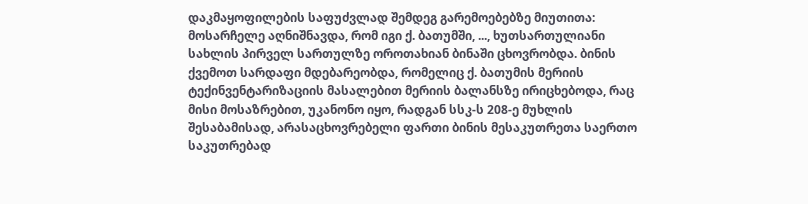დაკმაყოფილების საფუძვლად შემდეგ გარემოებებზე მიუთითა:
მოსარჩელე აღნიშნავდა, რომ იგი ქ. ბათუმში, ..., ხუთსართულიანი სახლის პირველ სართულზე ოროთახიან ბინაში ცხოვრობდა. ბინის ქვემოთ სარდაფი მდებარეობდა, რომელიც ქ. ბათუმის მერიის ტექინვენტარიზაციის მასალებით მერიის ბალანსზე ირიცხებოდა, რაც მისი მოსაზრებით, უკანონო იყო, რადგან სსკ-ს 208-ე მუხლის შესაბამისად, არასაცხოვრებელი ფართი ბინის მესაკუთრეთა საერთო საკუთრებად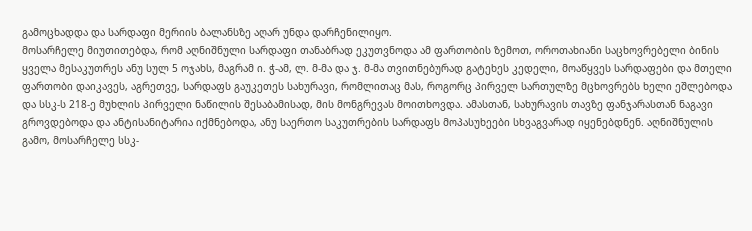გამოცხადდა და სარდაფი მერიის ბალანსზე აღარ უნდა დარჩენილიყო.
მოსარჩელე მიუთითებდა, რომ აღნიშნული სარდაფი თანაბრად ეკუთვნოდა ამ ფართობის ზემოთ, ოროთახიანი საცხოვრებელი ბინის ყველა მესაკუთრეს ანუ სულ 5 ოჯახს, მაგრამ ი. ჭ-ამ, ლ. მ-მა და ჯ. მ-მა თვითნებურად გატეხეს კედელი, მოაწყვეს სარდაფები და მთელი ფართობი დაიკავეს, აგრეთვე, სარდაფს გაუკეთეს სახურავი, რომლითაც მას, როგორც პირველ სართულზე მცხოვრებს ხელი ეშლებოდა და სსკ-ს 218-ე მუხლის პირველი ნაწილის შესაბამისად, მის მონგრევას მოითხოვდა. ამასთან, სახურავის თავზე ფანჯარასთან ნაგავი გროვდებოდა და ანტისანიტარია იქმნებოდა, ანუ საერთო საკუთრების სარდაფს მოპასუხეები სხვაგვარად იყენებდნენ. აღნიშნულის გამო, მოსარჩელე სსკ-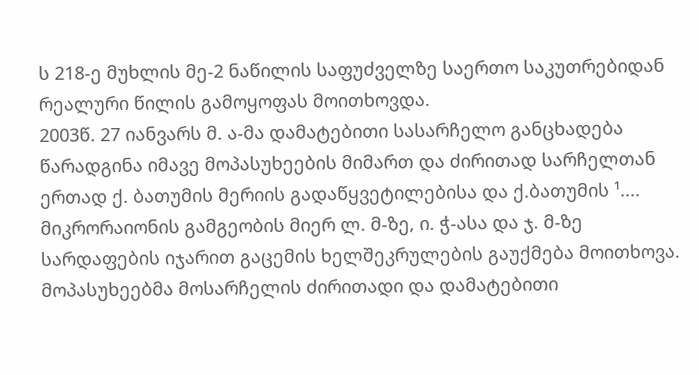ს 218-ე მუხლის მე-2 ნაწილის საფუძველზე საერთო საკუთრებიდან რეალური წილის გამოყოფას მოითხოვდა.
2003წ. 27 იანვარს მ. ა-მა დამატებითი სასარჩელო განცხადება წარადგინა იმავე მოპასუხეების მიმართ და ძირითად სარჩელთან ერთად ქ. ბათუმის მერიის გადაწყვეტილებისა და ქ.ბათუმის ¹.... მიკრორაიონის გამგეობის მიერ ლ. მ-ზე, ი. ჭ-ასა და ჯ. მ-ზე სარდაფების იჯარით გაცემის ხელშეკრულების გაუქმება მოითხოვა.
მოპასუხეებმა მოსარჩელის ძირითადი და დამატებითი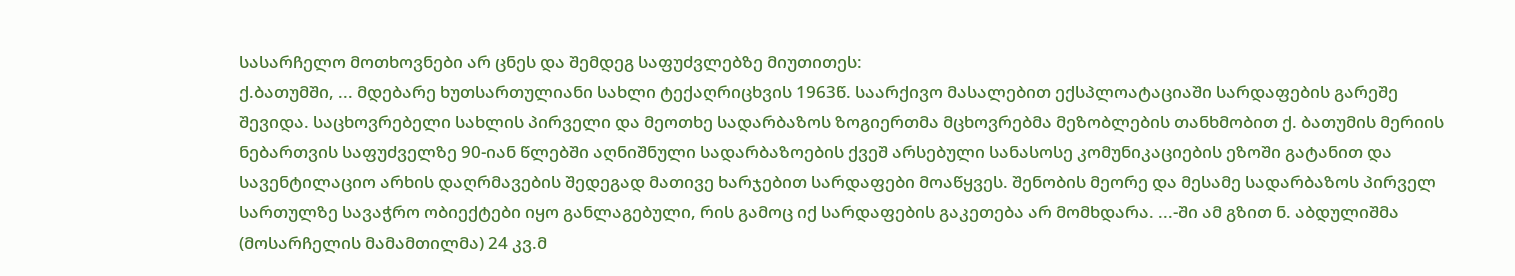სასარჩელო მოთხოვნები არ ცნეს და შემდეგ საფუძვლებზე მიუთითეს:
ქ.ბათუმში, ... მდებარე ხუთსართულიანი სახლი ტექაღრიცხვის 1963წ. საარქივო მასალებით ექსპლოატაციაში სარდაფების გარეშე შევიდა. საცხოვრებელი სახლის პირველი და მეოთხე სადარბაზოს ზოგიერთმა მცხოვრებმა მეზობლების თანხმობით ქ. ბათუმის მერიის ნებართვის საფუძველზე 90-იან წლებში აღნიშნული სადარბაზოების ქვეშ არსებული სანასოსე კომუნიკაციების ეზოში გატანით და სავენტილაციო არხის დაღრმავების შედეგად მათივე ხარჯებით სარდაფები მოაწყვეს. შენობის მეორე და მესამე სადარბაზოს პირველ სართულზე სავაჭრო ობიექტები იყო განლაგებული, რის გამოც იქ სარდაფების გაკეთება არ მომხდარა. ...-ში ამ გზით ნ. აბდულიშმა (მოსარჩელის მამამთილმა) 24 კვ.მ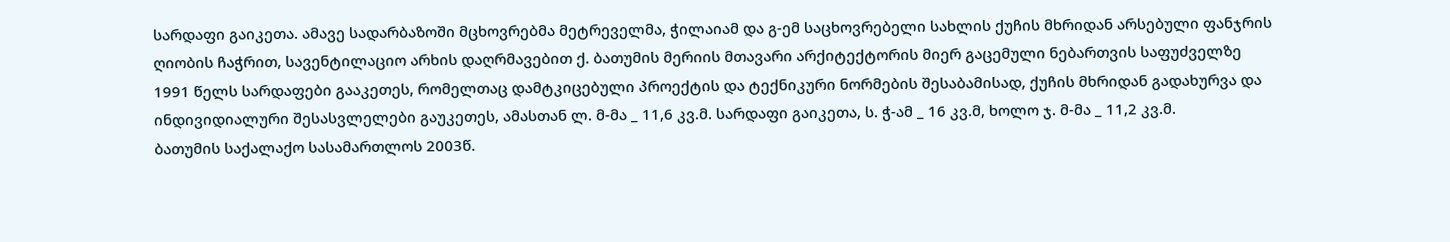სარდაფი გაიკეთა. ამავე სადარბაზოში მცხოვრებმა მეტრეველმა, ჭილაიამ და გ-ემ საცხოვრებელი სახლის ქუჩის მხრიდან არსებული ფანჯრის ღიობის ჩაჭრით, სავენტილაციო არხის დაღრმავებით ქ. ბათუმის მერიის მთავარი არქიტექტორის მიერ გაცემული ნებართვის საფუძველზე 1991 წელს სარდაფები გააკეთეს, რომელთაც დამტკიცებული პროექტის და ტექნიკური ნორმების შესაბამისად, ქუჩის მხრიდან გადახურვა და ინდივიდიალური შესასვლელები გაუკეთეს, ამასთან ლ. მ-მა _ 11,6 კვ.მ. სარდაფი გაიკეთა, ს. ჭ-ამ _ 16 კვ.მ, ხოლო ჯ. მ-მა _ 11,2 კვ.მ.
ბათუმის საქალაქო სასამართლოს 2003წ.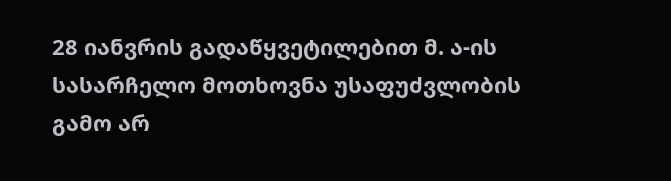28 იანვრის გადაწყვეტილებით მ. ა-ის სასარჩელო მოთხოვნა უსაფუძვლობის გამო არ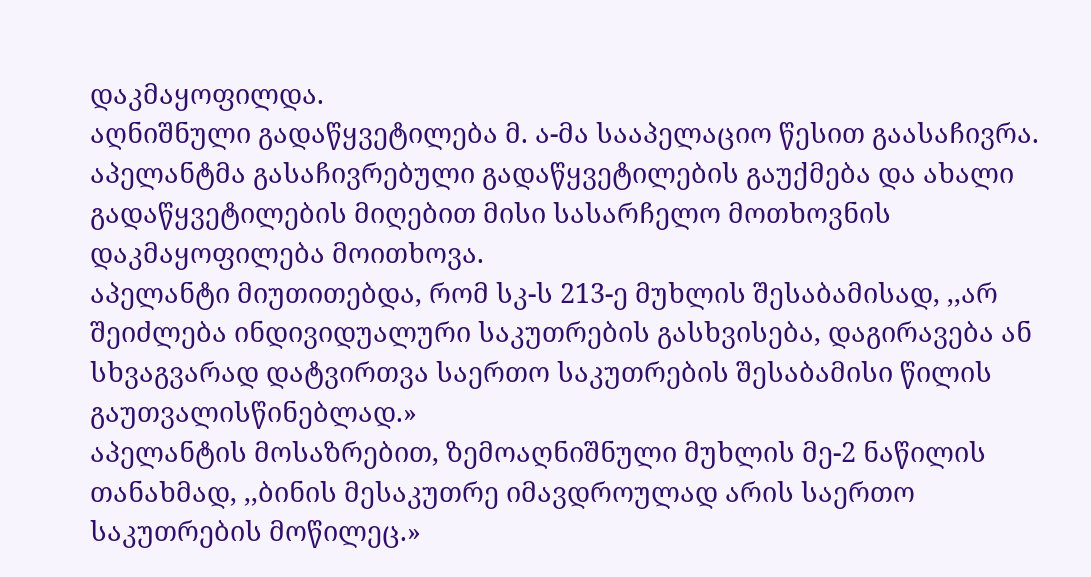დაკმაყოფილდა.
აღნიშნული გადაწყვეტილება მ. ა-მა სააპელაციო წესით გაასაჩივრა. აპელანტმა გასაჩივრებული გადაწყვეტილების გაუქმება და ახალი გადაწყვეტილების მიღებით მისი სასარჩელო მოთხოვნის დაკმაყოფილება მოითხოვა.
აპელანტი მიუთითებდა, რომ სკ-ს 213-ე მუხლის შესაბამისად, ,,არ შეიძლება ინდივიდუალური საკუთრების გასხვისება, დაგირავება ან სხვაგვარად დატვირთვა საერთო საკუთრების შესაბამისი წილის გაუთვალისწინებლად.»
აპელანტის მოსაზრებით, ზემოაღნიშნული მუხლის მე-2 ნაწილის თანახმად, ,,ბინის მესაკუთრე იმავდროულად არის საერთო საკუთრების მოწილეც.»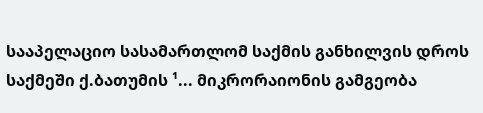სააპელაციო სასამართლომ საქმის განხილვის დროს საქმეში ქ.ბათუმის ¹... მიკრორაიონის გამგეობა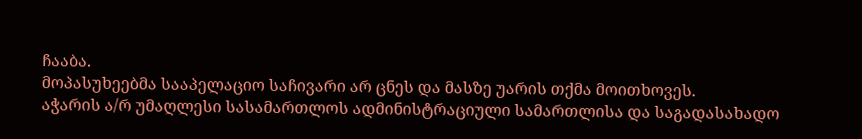ჩააბა.
მოპასუხეებმა სააპელაციო საჩივარი არ ცნეს და მასზე უარის თქმა მოითხოვეს.
აჭარის ა/რ უმაღლესი სასამართლოს ადმინისტრაციული სამართლისა და საგადასახადო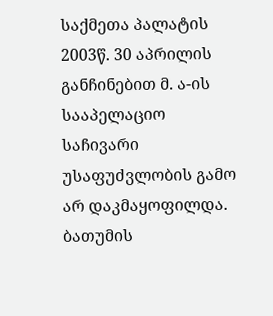საქმეთა პალატის 2003წ. 30 აპრილის განჩინებით მ. ა-ის სააპელაციო საჩივარი უსაფუძვლობის გამო არ დაკმაყოფილდა. ბათუმის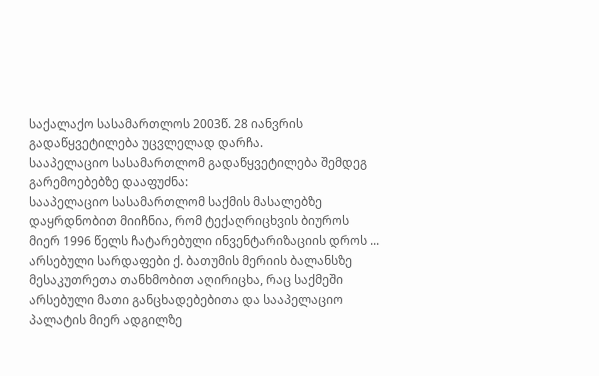საქალაქო სასამართლოს 2003წ. 28 იანვრის გადაწყვეტილება უცვლელად დარჩა.
სააპელაციო სასამართლომ გადაწყვეტილება შემდეგ გარემოებებზე დააფუძნა:
სააპელაციო სასამართლომ საქმის მასალებზე დაყრდნობით მიიჩნია, რომ ტექაღრიცხვის ბიუროს მიერ 1996 წელს ჩატარებული ინვენტარიზაციის დროს ... არსებული სარდაფები ქ. ბათუმის მერიის ბალანსზე მესაკუთრეთა თანხმობით აღირიცხა, რაც საქმეში არსებული მათი განცხადებებითა და სააპელაციო პალატის მიერ ადგილზე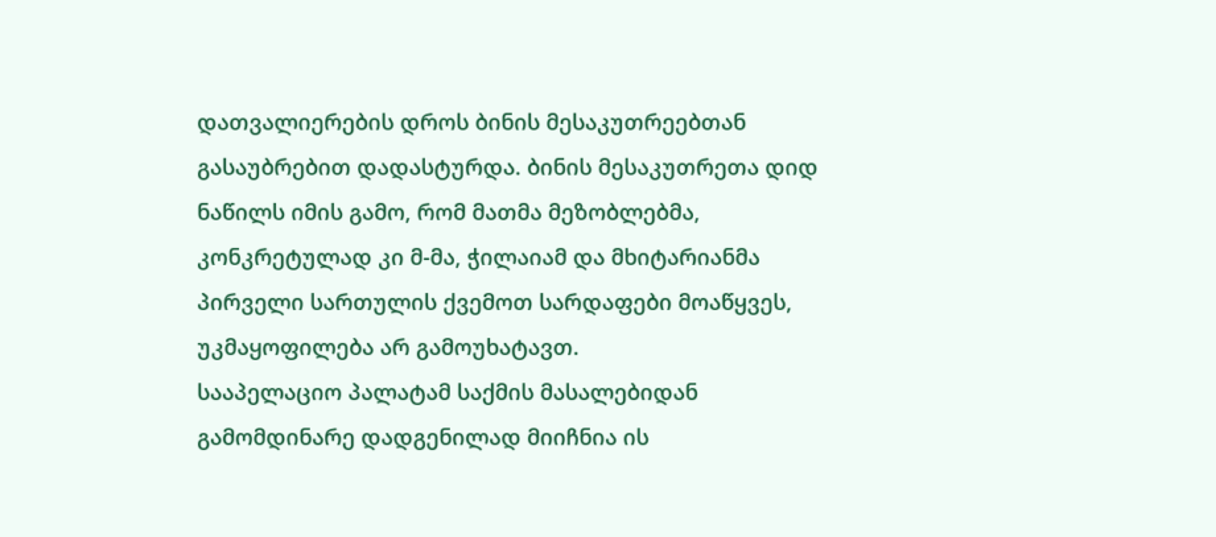დათვალიერების დროს ბინის მესაკუთრეებთან გასაუბრებით დადასტურდა. ბინის მესაკუთრეთა დიდ ნაწილს იმის გამო, რომ მათმა მეზობლებმა, კონკრეტულად კი მ-მა, ჭილაიამ და მხიტარიანმა პირველი სართულის ქვემოთ სარდაფები მოაწყვეს, უკმაყოფილება არ გამოუხატავთ.
სააპელაციო პალატამ საქმის მასალებიდან გამომდინარე დადგენილად მიიჩნია ის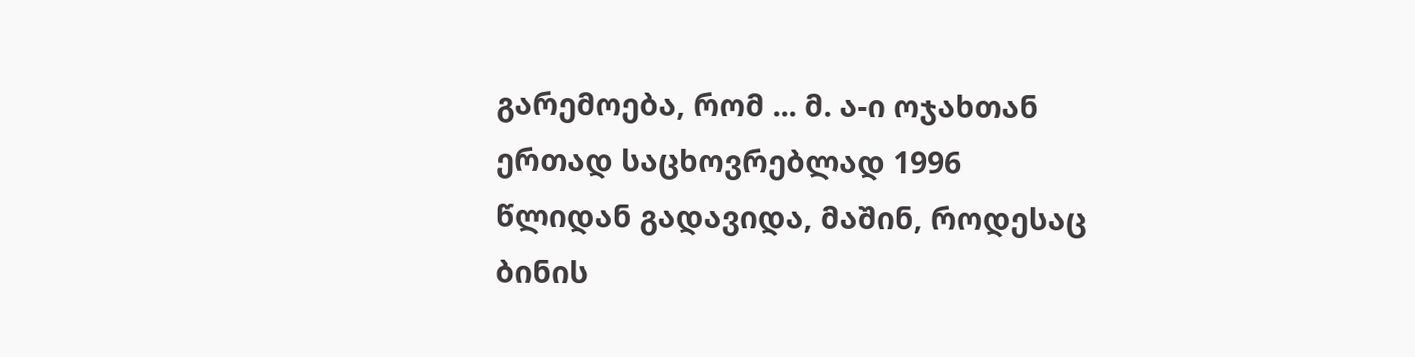გარემოება, რომ ... მ. ა-ი ოჯახთან ერთად საცხოვრებლად 1996 წლიდან გადავიდა, მაშინ, როდესაც ბინის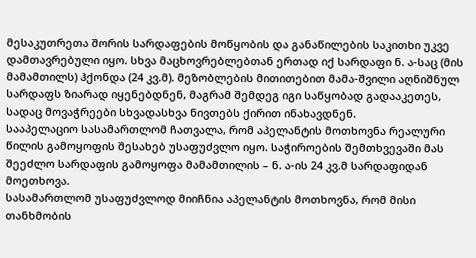მესაკუთრეთა შორის სარდაფების მოწყობის და განაწილების საკითხი უკვე დამთავრებული იყო. სხვა მაცხოვრებლებთან ერთად იქ სარდაფი ნ. ა-საც (მის მამამთილს) ჰქონდა (24 კვ.მ). მეზობლების მითითებით მამა-შვილი აღნიშნულ სარდაფს ზიარად იყენებდნენ, მაგრამ შემდეგ იგი საწყობად გადააკეთეს, სადაც მოვაჭრეები სხვადასხვა ნივთებს ქირით ინახავდნენ.
სააპელაციო სასამართლომ ჩათვალა, რომ აპელანტის მოთხოვნა რეალური წილის გამოყოფის შესახებ უსაფუძვლო იყო. საჭიროების შემთხვევაში მას შეეძლო სარდაფის გამოყოფა მამამთილის – ნ. ა-ის 24 კვ.მ სარდაფიდან მოეთხოვა.
სასამართლომ უსაფუძვლოდ მიიჩნია აპელანტის მოთხოვნა, რომ მისი თანხმობის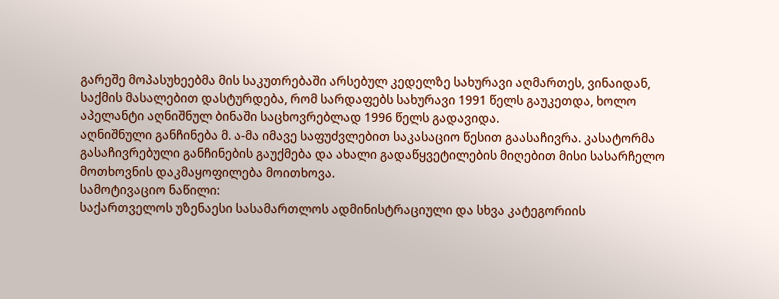გარეშე მოპასუხეებმა მის საკუთრებაში არსებულ კედელზე სახურავი აღმართეს, ვინაიდან, საქმის მასალებით დასტურდება, რომ სარდაფებს სახურავი 1991 წელს გაუკეთდა, ხოლო აპელანტი აღნიშნულ ბინაში საცხოვრებლად 1996 წელს გადავიდა.
აღნიშნული განჩინება მ. ა-მა იმავე საფუძვლებით საკასაციო წესით გაასაჩივრა. კასატორმა გასაჩივრებული განჩინების გაუქმება და ახალი გადაწყვეტილების მიღებით მისი სასარჩელო მოთხოვნის დაკმაყოფილება მოითხოვა.
სამოტივაციო ნაწილი:
საქართველოს უზენაესი სასამართლოს ადმინისტრაციული და სხვა კატეგორიის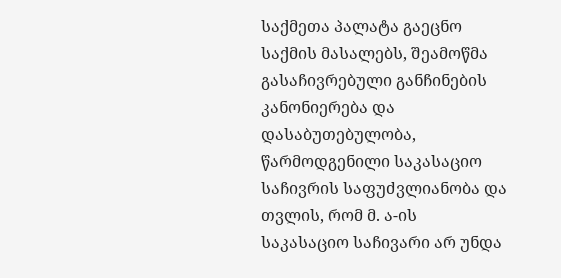საქმეთა პალატა გაეცნო საქმის მასალებს, შეამოწმა გასაჩივრებული განჩინების კანონიერება და დასაბუთებულობა, წარმოდგენილი საკასაციო საჩივრის საფუძვლიანობა და თვლის, რომ მ. ა-ის საკასაციო საჩივარი არ უნდა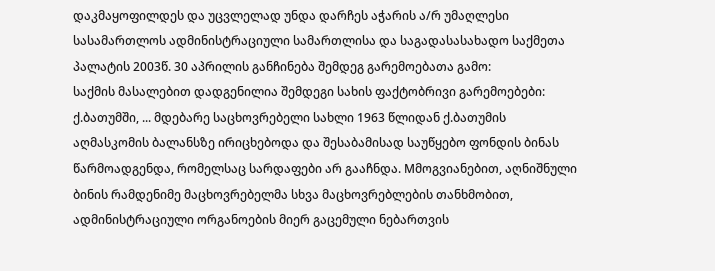დაკმაყოფილდეს და უცვლელად უნდა დარჩეს აჭარის ა/რ უმაღლესი სასამართლოს ადმინისტრაციული სამართლისა და საგადასასახადო საქმეთა პალატის 2003წ. 30 აპრილის განჩინება შემდეგ გარემოებათა გამო:
საქმის მასალებით დადგენილია შემდეგი სახის ფაქტობრივი გარემოებები:
ქ.ბათუმში, ... მდებარე საცხოვრებელი სახლი 1963 წლიდან ქ.ბათუმის აღმასკომის ბალანსზე ირიცხებოდა და შესაბამისად საუწყებო ფონდის ბინას წარმოადგენდა, რომელსაც სარდაფები არ გააჩნდა. Mმოგვიანებით, აღნიშნული ბინის რამდენიმე მაცხოვრებელმა სხვა მაცხოვრებლების თანხმობით, ადმინისტრაციული ორგანოების მიერ გაცემული ნებართვის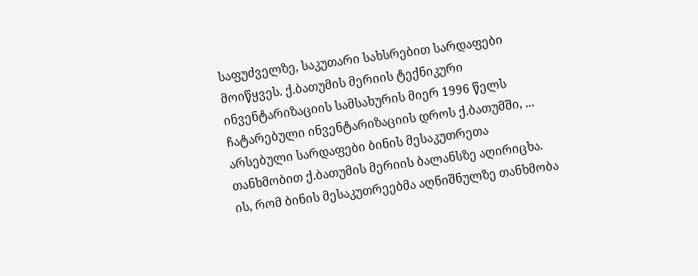საფუძველზე, საკუთარი სახსრებით სარდაფები მოიწყვეს. ქ.ბათუმის მერიის ტექნიკური ინვენტარიზაციის სამსახურის მიერ 1996 წელს ჩატარებული ინვენტარიზაციის დროს ქ.ბათუმში, ... არსებული სარდაფები ბინის მესაკუთრეთა თანხმობით ქ.ბათუმის მერიის ბალანსზე აღირიცხა. ის, რომ ბინის მესაკუთრეებმა აღნიშნულზე თანხმობა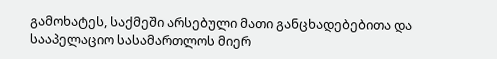გამოხატეს, საქმეში არსებული მათი განცხადებებითა და სააპელაციო სასამართლოს მიერ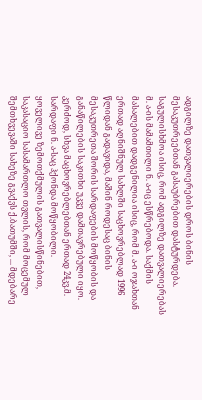ადგილზე დათვალიერების დროს ბინის მესაკუთრეებთან გასაუბრებით დასტურდება. საგულისხმოა ისიც, რომ ადგილზე დათვალიერებას მ. ა-ის მამამთილი ნ. ა-იც ესწრებოდა. საქმის მასალებით დადგენილია ისიც, რომ მ. ა-ი ოჯახთან ერთად აღნიშნულ სახლში საცხოვრებლად 1996 წლიდან გადავიდა, მაშინ როდესაც ბინის მესაკუთრეთა შორის სარდაფების მოწყობის და განაწილების საკითხი უკვე დამთავრებული იყო. კერძოდ, სხვა მაცხოვრებლებთან ერთად 24კვ.მ. სარდაფი ნ. ა-საც ჰქონდა მოწყობილი.
ყოველივე ზემოთქმულის გათვალისწინებით, საკასაციო სასამართლო თვლის, რომ მოცემულ შემთხვევაში სახეზე გვაქვს ქ.ბათუმში, ... მდებარე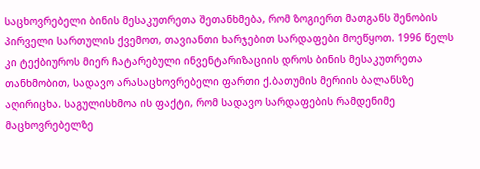საცხოვრებელი ბინის მესაკუთრეთა შეთანხმება, რომ ზოგიერთ მათგანს შენობის პირველი სართულის ქვემოთ, თავიანთი ხარჯებით სარდაფები მოეწყოთ. 1996 წელს კი ტექბიუროს მიერ ჩატარებული ინვენტარიზაციის დროს ბინის მესაკუთრეთა თანხმობით, სადავო არასაცხოვრებელი ფართი ქ.ბათუმის მერიის ბალანსზე აღირიცხა. საგულისხმოა ის ფაქტი, რომ სადავო სარდაფების რამდენიმე მაცხოვრებელზე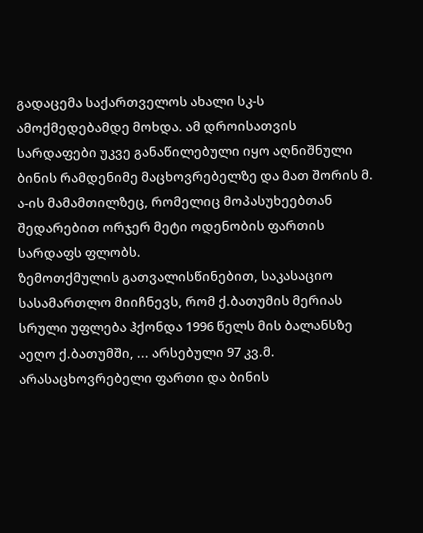გადაცემა საქართველოს ახალი სკ-ს ამოქმედებამდე მოხდა. ამ დროისათვის სარდაფები უკვე განაწილებული იყო აღნიშნული ბინის რამდენიმე მაცხოვრებელზე და მათ შორის მ. ა-ის მამამთილზეც, რომელიც მოპასუხეებთან შედარებით ორჯერ მეტი ოდენობის ფართის სარდაფს ფლობს.
ზემოთქმულის გათვალისწინებით, საკასაციო სასამართლო მიიჩნევს, რომ ქ.ბათუმის მერიას სრული უფლება ჰქონდა 1996 წელს მის ბალანსზე აეღო ქ.ბათუმში, ... არსებული 97 კვ.მ. არასაცხოვრებელი ფართი და ბინის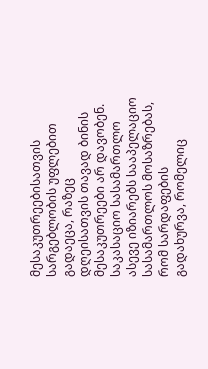მესაკუთრეებისათვის სარგებლობის უფლებით გადაეცა, რაზეც დღეისათვის თავად ბინის მესაკუთრეები არ დავობენ.
საკასაციო სასამართლო ასევე იზიარებს სააპელაციო სასამართლოს მოსაზრებას, რომ სარდაფების გადახურვა, რომელიც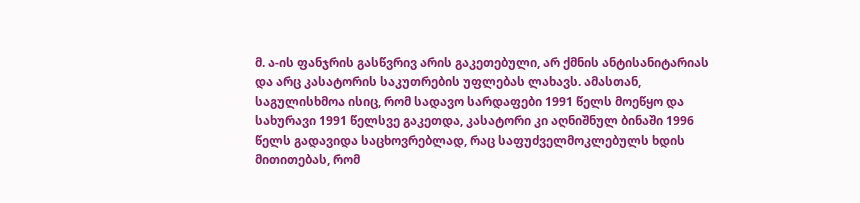მ. ა-ის ფანჯრის გასწვრივ არის გაკეთებული, არ ქმნის ანტისანიტარიას და არც კასატორის საკუთრების უფლებას ლახავს. ამასთან, საგულისხმოა ისიც, რომ სადავო სარდაფები 1991 წელს მოეწყო და სახურავი 1991 წელსვე გაკეთდა, კასატორი კი აღნიშნულ ბინაში 1996 წელს გადავიდა საცხოვრებლად, რაც საფუძველმოკლებულს ხდის მითითებას, რომ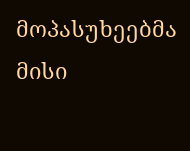მოპასუხეებმა მისი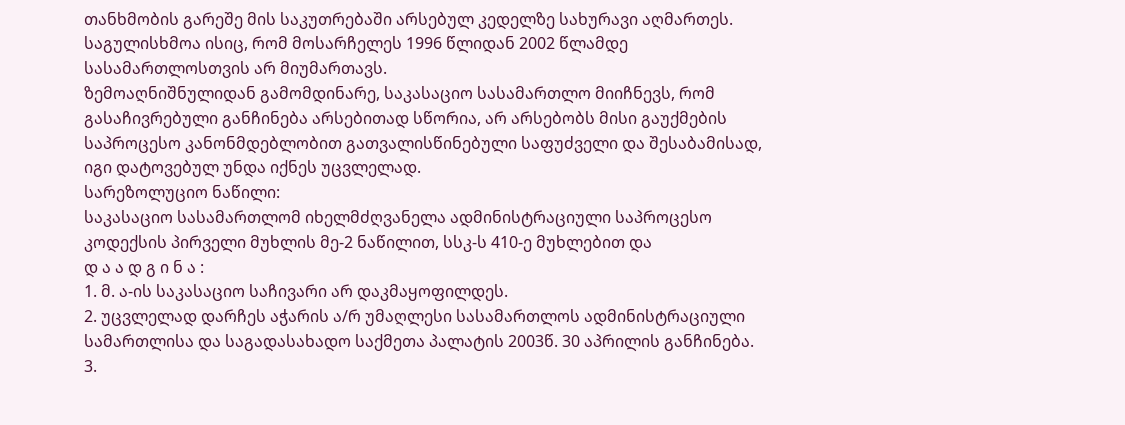თანხმობის გარეშე მის საკუთრებაში არსებულ კედელზე სახურავი აღმართეს. საგულისხმოა ისიც, რომ მოსარჩელეს 1996 წლიდან 2002 წლამდე სასამართლოსთვის არ მიუმართავს.
ზემოაღნიშნულიდან გამომდინარე, საკასაციო სასამართლო მიიჩნევს, რომ გასაჩივრებული განჩინება არსებითად სწორია, არ არსებობს მისი გაუქმების საპროცესო კანონმდებლობით გათვალისწინებული საფუძველი და შესაბამისად, იგი დატოვებულ უნდა იქნეს უცვლელად.
სარეზოლუციო ნაწილი:
საკასაციო სასამართლომ იხელმძღვანელა ადმინისტრაციული საპროცესო კოდექსის პირველი მუხლის მე-2 ნაწილით, სსკ-ს 410-ე მუხლებით და
დ ა ა დ გ ი ნ ა :
1. მ. ა-ის საკასაციო საჩივარი არ დაკმაყოფილდეს.
2. უცვლელად დარჩეს აჭარის ა/რ უმაღლესი სასამართლოს ადმინისტრაციული სამართლისა და საგადასახადო საქმეთა პალატის 2003წ. 30 აპრილის განჩინება.
3.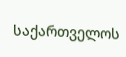საქართველოს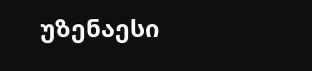უზენაესი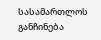სასამართლოს განჩინება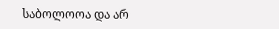საბოლოოა და არ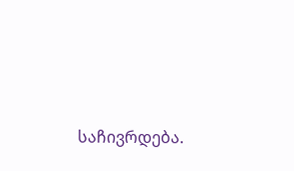საჩივრდება.